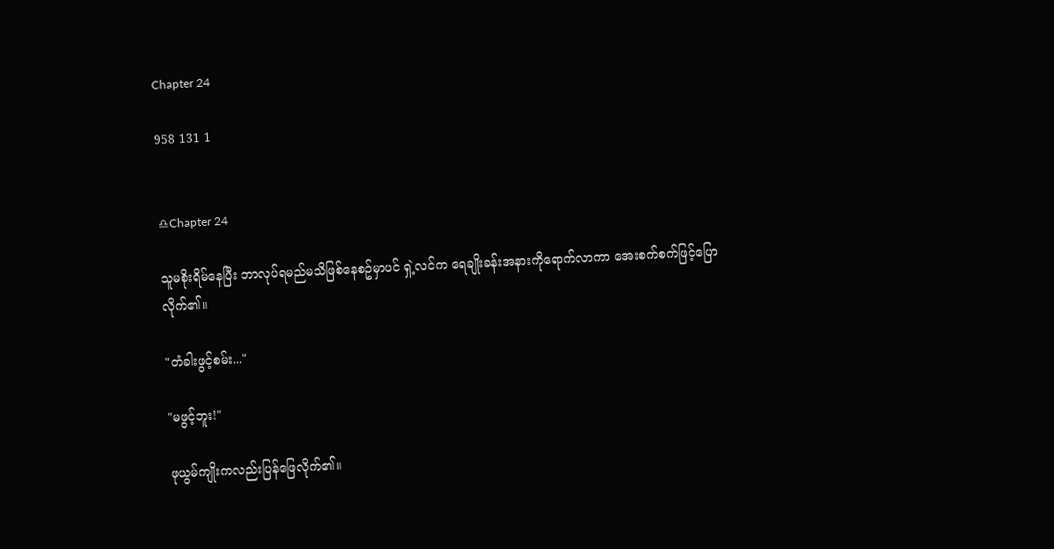Chapter 24

958 131 1


♎Chapter 24

သူမစိုးရိမ်နေပြီး ဘာလုပ်ရမည်မသိဖြစ်နေစဥ်မှာပင် ရှဲ့လင်က ရေချိုးခန်းအနားကိုရောက်လာကာ အေးစက်စက်ဖြင့်ပြောလိုက်၏။

"တံခါးဖွင့်စမ်း..."

"မဖွင့်ဘူး!"

ဖုယွမ်ကျိုးကလည်းပြန်ဖြေလိုက်၏။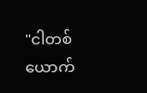"ငါတစ်ယောက်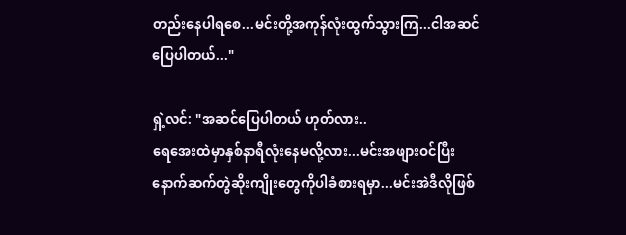တည်းနေပါရစေ...မင်းတို့အကုန်လုံးထွက်သွားကြ...ငါအဆင်ပြေပါတယ်..."

ရှဲ့လင်: "အဆင်ပြေပါတယ် ဟုတ်လား..
ရေအေးထဲမှာနှစ်နာရီလုံးနေမလို့လား...မင်းအဖျားဝင်ပြီး နောက်ဆက်တွဲဆိုးကျိုးတွေကိုပါခံစားရမှာ...မင်းအဲဒီလိုဖြစ်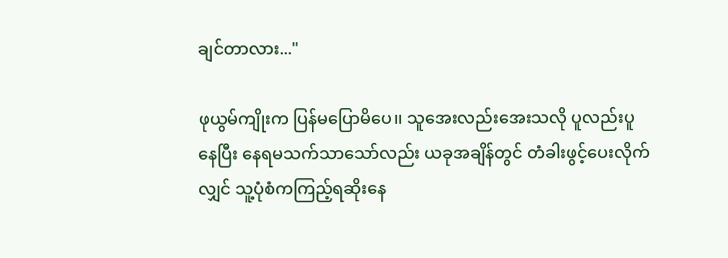ချင်တာလား..."

ဖုယွမ်ကျိုးက ပြန်မပြောမိပေ၊၊ သူအေးလည်းအေးသလို ပူလည်းပူနေပြီး နေရမသက်သာသော်လည်း ယခုအချိန်တွင် တံခါးဖွင့်ပေးလိုက်လျှင် သူ့ပုံစံကကြည့်ရဆိုးနေ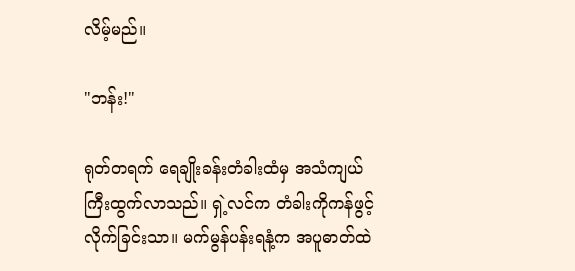လိမ့်မည်။

"ဘန်း!"

ရုတ်တရက် ရေချိုးခန်းတံခါးထံမှ အသံကျယ်ကြီးထွက်လာသည်။ ရှဲ့လင်က တံခါးကိုကန်ဖွင့်လိုက်ခြင်းသာ။ မက်မွန်ပန်းရနံ့က အပူဓာတ်ထဲ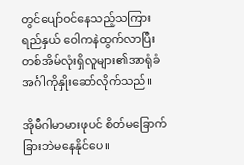တွင်ပျော်ဝင်နေသည့်သကြားရည်နှယ် ဝေါကနဲထွက်လာပြီး တစ်အိမ်လုံးရှိလူများ၏အာရုံခံအင်္ဂါကိုနှိုးဆော်လိုက်သည်။

အိုမီဂါမာမားဖုပင် စိတ်မခြောက်ခြားဘဲမနေနိုင်ပေ။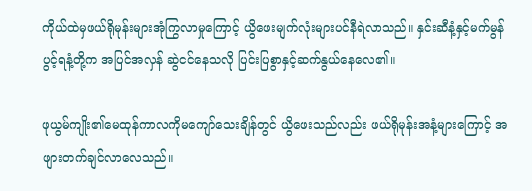ကိုယ်ထဲမှဖယ်ရိုမုန်းများအုံကြွလာမှုကြောင့် ယွိဖေးမျက်လုံးများပင်နီရဲလာသည်။ နှင်းဆီနံ့နှင့်မက်မွန်ပွင့်ရနံ့တို့က အပြင်အလှန် ဆွဲငင်နေသလို ပြင်းပြစွာနှင့်ဆက်နွယ်နေလေ၏။

ဖုယွမ်ကျိုး၏မေထုန်ကာလကိုမကျော်သေးချိန်တွင် ယွိဖေးသည်လည်း ဖယ်ရိုမုန်းအနံ့များကြောင့် အဖျားတက်ချင်လာလေသည်။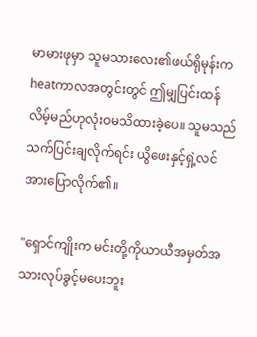မာမားဖုမှာ သူမသားလေး၏ဖယ်ရိုမုန်းက heatကာလအတွင်းတွင် ဤမျှပြင်းထန်လိမ့်မည်ဟုလုံးဝမသိထားခဲ့ပေ။ သူမသည် သက်ပြင်းချလိုက်ရင်း ယွိဖေးနှင့်ရှဲ့လင်အားပြောလိုက်၏။

"ရှောင်ကျိုးက မင်းတို့ကိုယာယီအမှတ်အသားလုပ်ခွင့်မပေးဘူး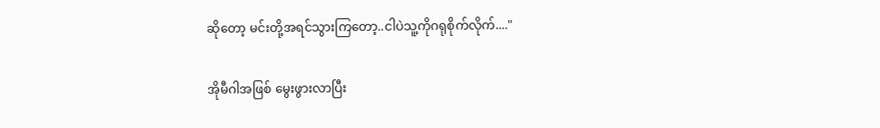ဆိုတော့ မင်းတို့အရင်သွားကြတော့..ငါပဲသူ့ကိုဂရုစိုက်လိုက်...."

အိုမီဂါအဖြစ် မွေးဖွားလာပြီး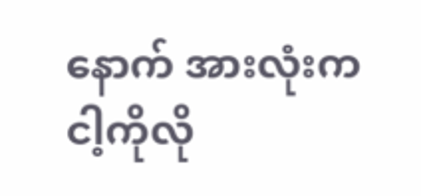နောက် အားလုံးက ငါ့ကိုလို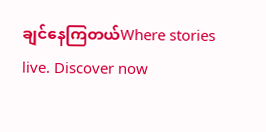ချင်နေကြတယ်Where stories live. Discover now